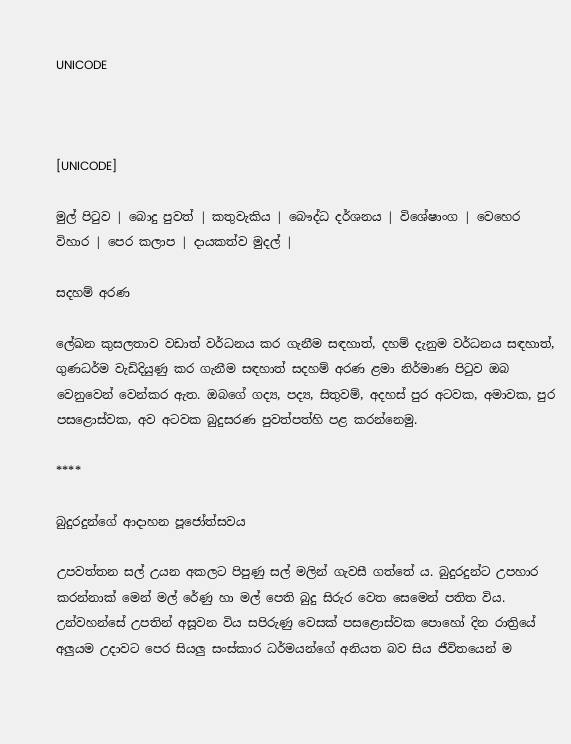UNICODE



[UNICODE]

මුල් පිටුව | බොදු පුවත් | කතුවැකිය | බෞද්ධ දර්ශනය | විශේෂාංග | වෙහෙර විහාර | පෙර කලාප | දායකත්ව මුදල් |

සදහම් අරණ

ලේඛන කුසලතාව වඩාත් වර්ධනය කර ගැනීම සඳහාත්, දහම් දැනුම වර්ධනය සඳහාත්, ගුණධර්ම වැඩිදියුණු කර ගැනීම සඳහාත් සදහම් අරණ ළමා නිර්මාණ පිටුව ඔබ වෙනුවෙන් වෙන්කර ඇත. ඔබගේ ගද්‍ය, පද්‍ය, සිතුවම්, අදහස් පුර අටවක, අමාවක, පුර පසළොස්වක, අව අටවක බුදුසරණ පුවත්පත්හි පළ කරන්නෙමු.

****

බුදුරදුන්ගේ ආදාහන පූජෝත්සවය

උපවත්තන සල් උයන අකලට පිපුණු සල් මලින් ගැවසී ගත්තේ ය. බුදුරදුන්ට උපහාර කරන්නාක් මෙන් මල් රේණු හා මල් පෙති බුදු සිරුර වෙත සෙමෙන් පතිත විය. උන්වහන්සේ උපතින් අසූවන විය සපිරුණු වෙසක් පසළොස්වක පොහෝ දින රාත්‍රියේ අලුයම උදාවට පෙර සියලු සංස්කාර ධර්මයන්ගේ අනියත බව සිය ජීවිතයෙන් ම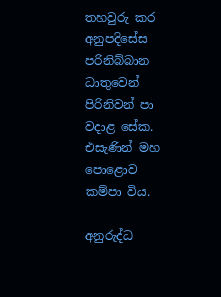තහවුරු කර අනුපදිසේස පරිනිබ්බාන ධාතුවෙන් පිරිනිවන් පා වදාළ සේක. එසැණින් මහ පොළොව කම්පා විය.

අනුරුද්ධ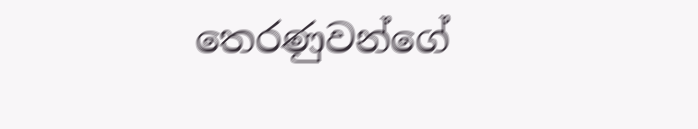තෙරණුවන්ගේ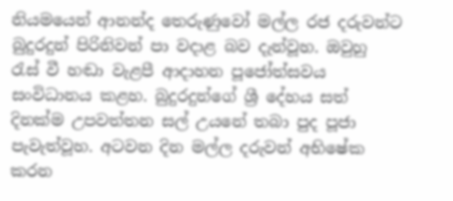නියමයෙන් ආනන්ද තෙරුණුවෝ මල්ල රජ දරුවන්ට බුදුරදුන් පිරිනිවන් පා වදාළ බව දැන්වූහ. ඔවුහු රැස් වී හඬා වැළපී ආදාහන පූජෝත්සවය සංවිධානය කළහ. බුදුරදුන්ගේ ශ්‍රී දේහය සත් දිනක්ම උපවත්තන සල් උයනේ තබා පුද පූජා පැවැත්වූහ. අටවන දින මල්ල දරුවන් අභිෂේක කරන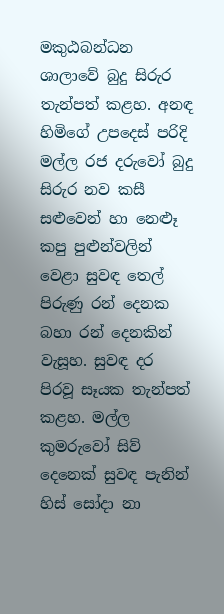මකුඨබන්ධන ශාලාවේ බුදු සිරුර තැන්පත් කළහ. අනඳ හිමිගේ උපදෙස් පරිදි මල්ල රජ දරුවෝ බුදු සිරුර නව කසී සළුවෙන් හා නෙළූ කපු පුළුන්වලින් වෙළා සුවඳ තෙල් පිරුණු රන් දෙනක බහා රන් දෙනකින් වැසූහ. සුවඳ දර පිරවූ සෑයක තැන්පත් කළහ. මල්ල කුමරුවෝ සිව් දෙනෙක් සුවඳ පැනින් හිස් සෝදා නා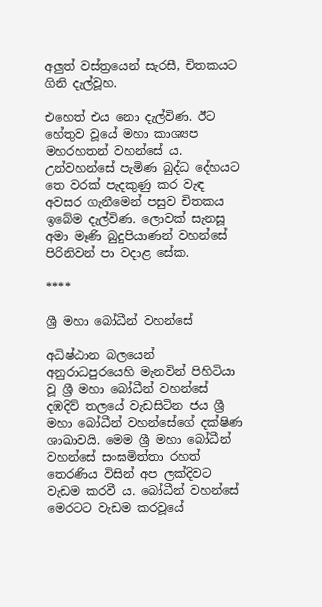අලුත් වස්ත්‍රයෙන් සැරසී, චිතකයට ගිනි දැල්වූහ.

එහෙත් එය නො දැල්විණ. ඊට හේතුව වූයේ මහා කාශ්‍යප මහරහතන් වහන්සේ ය. උන්වහන්සේ පැමිණ බුද්ධ දේහයට තෙ වරක් පැදකුණු කර වැඳ අවසර ගැනීමෙන් පසුව චිතකය ඉබේම දැල්විණ. ලොවක් සැනසූ අමා මෑණි බුදුපියාණන් වහන්සේ පිරිනිවන් පා වදාළ සේක.

****

ශ්‍රී මහා බෝධීන් වහන්සේ

අධිෂ්ඨාන බලයෙන් අනුරාධපුරයෙහි මැනවින් පිහිටියා වූ ශ්‍රී මහා බෝධීන් වහන්සේ දඹදිව් තලයේ වැඩසිටින ජය ශ්‍රී මහා බෝධීන් වහන්සේගේ දක්ෂිණ ශාඛාවයි. මෙම ශ්‍රී මහා බෝධීන් වහන්සේ සංඝමිත්තා රහත් තෙරණිය විසින් අප ලක්දිවට වැඩම කරවී ය. බෝධීන් වහන්සේ මෙරටට වැඩම කරවූයේ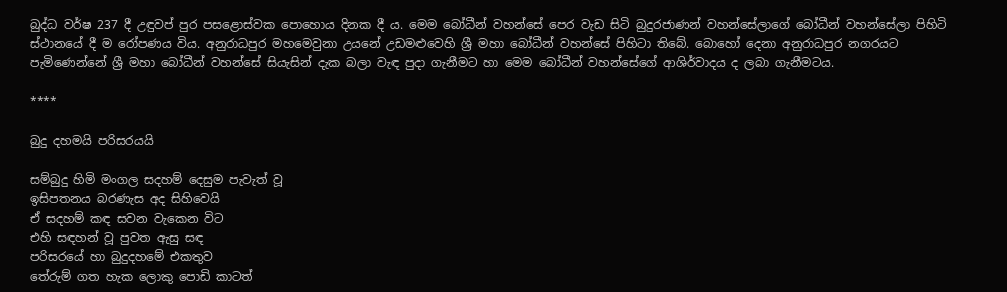බුද්ධ වර්ෂ 237 දී උඳුවප් පුර පසළොස්වක පොහොය දිනක දී ය. මෙම බෝධීන් වහන්සේ පෙර වැඩ සිටි බුදුරජාණන් වහන්සේලාගේ බෝධීන් වහන්සේලා පිහිටි ස්ථානයේ දී ම රෝපණය විය. අනුරාධපුර මහමෙවුනා උයනේ උඩමළුවෙහි ශ්‍රී මහා බෝධීන් වහන්සේ පිහිටා තිබේ. බොහෝ දෙනා අනුරාධපුර නගරයට පැමිණෙන්නේ ශ්‍රී මහා බෝධීන් වහන්සේ සියැසින් දැක බලා වැඳ පුදා ගැනීමට හා මෙම බෝධීන් වහන්සේගේ ආශිර්වාදය ද ලබා ගැනීමටය.

****

බුදු දහමයි පරිසරයයි

සම්බුදු හිමි මංගල සදහම් දෙසුම පැවැත් වූ
ඉසිපතනය බරණැස අද සිහිවෙයි
ඒ සදහම් කඳ සවන වැකෙන විට
එහි සඳහන් වූ පුවත ඇසු සඳ
පරිසරයේ හා බුදුදහමේ එකතුව
තේරුම් ගත හැක ලොකු පොඩි කාටත්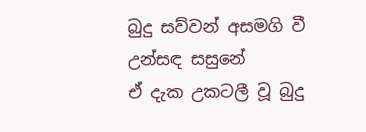බුදු සව්වන් අසමගි වී උන්සඳ සසුනේ
ඒ දැක උකටලී වූ බුදු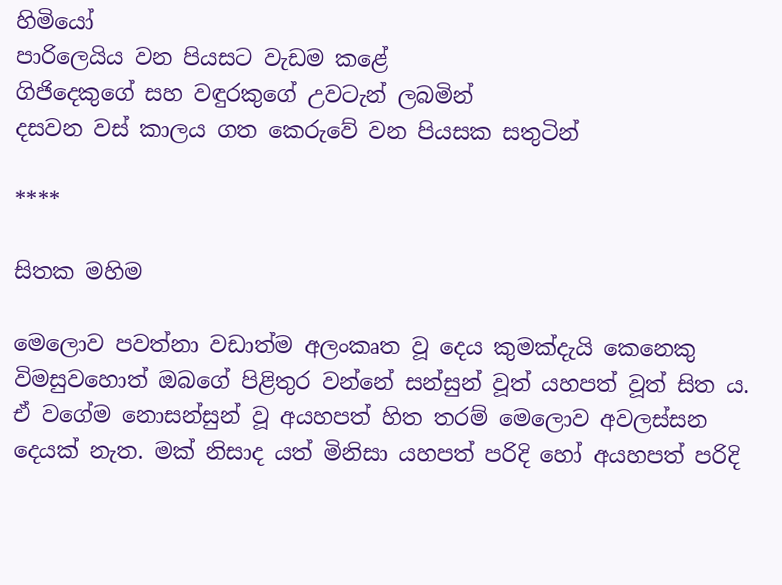හිමියෝ
පාරිලෙයිය වන පියසට වැඩම කළේ
ගිජිදෙකුගේ සහ වඳුරකුගේ උවටැන් ලබමින්
දසවන වස් කාලය ගත කෙරුවේ වන පියසක සතුටින්

****

සිතක මහිම

මෙලොව පවත්නා වඩාත්ම අලංකෘත වූ දෙය කුමක්දැයි කෙනෙකු විමසුවහොත් ඔබගේ පිළිතුර වන්නේ සන්සුන් වූත් යහපත් වූත් සිත ය. ඒ වගේම නොසන්සුන් වූ අයහපත් හිත තරම් මෙලොව අවලස්සන දෙයක් නැත. මක් නිසාද යත් මිනිසා යහපත් පරිදි හෝ අයහපත් පරිදි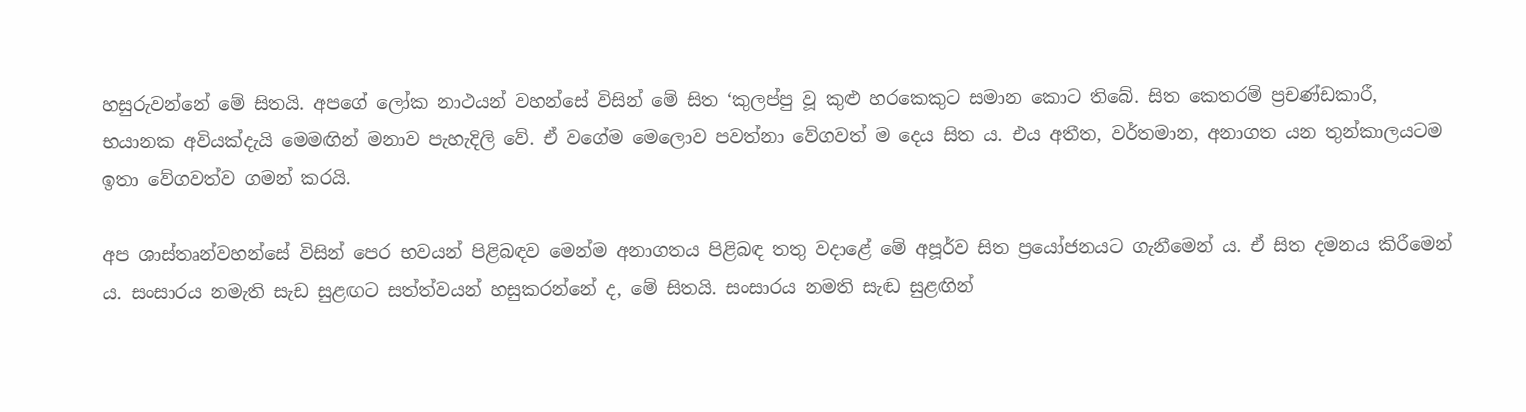හසුරුවන්නේ මේ සිතයි. අපගේ ලෝක නාථයන් වහන්සේ විසින් මේ සිත ‘කුලප්පු වූ කුළු හරකෙකුට සමාන කොට තිබේ. සිත කෙතරම් ප්‍රචණ්ඩකාරී, භයානක අවියක්දැයි මෙමඟින් මනාව පැහැදිලි වේ. ඒ වගේම මෙලොව පවත්නා වේගවත් ම දෙය සිත ය. එය අතීත, වර්තමාන, අනාගත යන තුන්කාලයටම ඉතා වේගවත්ව ගමන් කරයි.

අප ශාස්තෘන්වහන්සේ විසින් පෙර භවයන් පිළිබඳව මෙන්ම අනාගතය පිළිබඳ තතු වදාළේ මේ අපූර්ව සිත ප්‍රයෝජනයට ගැනීමෙන් ය. ඒ සිත දමනය කිරීමෙන් ය. සංසාරය නමැති සැඩ සුළඟට සත්ත්වයන් හසුකරන්නේ ද, මේ සිතයි. සංසාරය නමති සැඬ සුළඟින්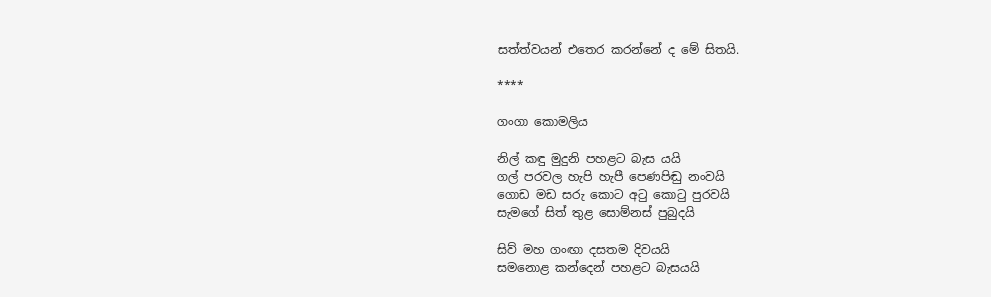සත්ත්වයන් එතෙර කරන්නේ ද මේ සිතයි.

****

ගංගා කොමලිය

නිල් කඳු මුදුනි පහළට බැස යයි
ගල් පරවල හැපි හැපී පෙණපිඬු නංවයි
ගොඩ මඩ සරු කොට අටු කොටු පුරවයි
සැමගේ සිත් තුළ සොම්නස් පුබුදයි

සිව් මහ ගංඟා දසතම දිවයයි
සමනොළ කන්දෙන් පහළට බැසයයි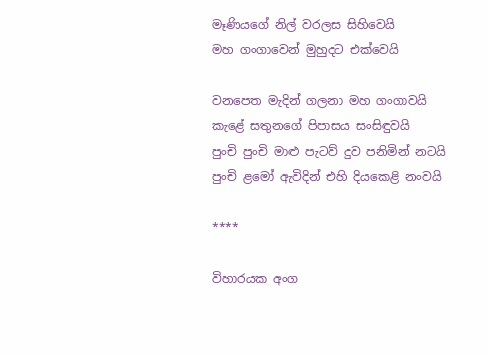මෑණියගේ නිල් වරලස සිහිවෙයි
මහ ගංගාවෙන් මුහුදට එක්වෙයි

වනපෙත මැදින් ගලනා මහ ගංගාවයි
කැළේ සතුනගේ පිපාසය සංසිඳුවයි
පුංචි පුංචි මාළු පැටව් දුව පනිමින් නටයි
පුංචි ළමෝ ඇවිදින් එහි දියකෙළි නංවයි

****

විහාරයක අංග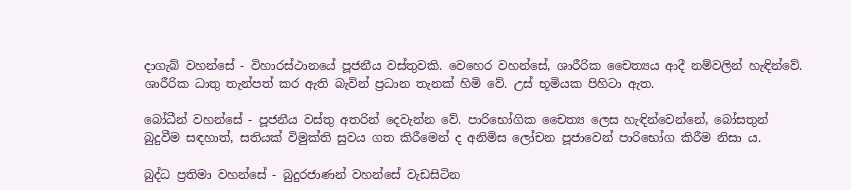දාගැබ් වහන්සේ - විහාරස්ථානයේ පූජනීය වස්තුවකි. වෙහෙර වහන්සේ, ශාරීරික චෛත්‍යය ආදී නම්වලින් හැඳින්වේ. ශාරීරික ධාතු තැන්පත් කර ඇති බැවින් ප්‍රධාන තැනක් හිමි වේ. උස් භූමියක පිහිටා ඇත.

බෝධීන් වහන්සේ - පූජනීය වස්තු අතරින් දෙවැන්න වේ. පාරිභෝගික චෛත්‍ය ලෙස හැඳින්වෙන්නේ, බෝසතුන් බුදුවීම සඳහාත්, සතියක් විමුක්ති සුවය ගත කිරීමෙන් ද අනිමිස ලෝචන පූජාවෙන් පාරිභෝග කිරීම නිසා ය.

බුද්ධ ප්‍රතිමා වහන්සේ - බුදුරජාණන් වහන්සේ වැඩසිටින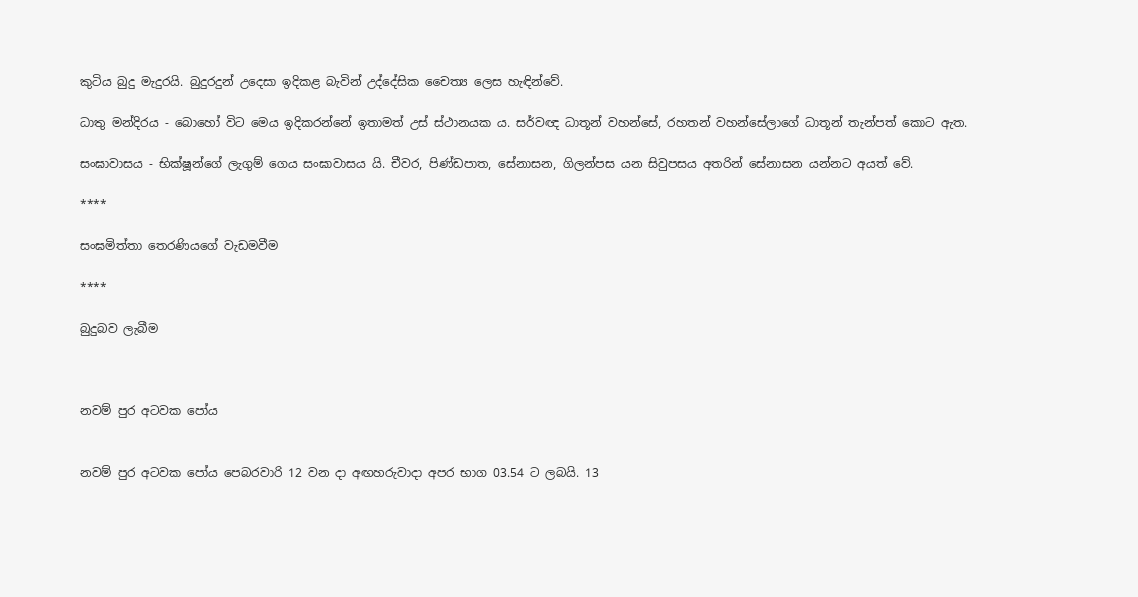කුටිය බුදු මැදුරයි. බුදුරදුන් උදෙසා ඉදිකළ බැවින් උද්දේසික චෛත්‍ය ලෙස හැඳින්වේ.

ධාතු මන්දිරය - බොහෝ විට මෙය ඉදිකරන්නේ ඉතාමත් උස් ස්ථානයක ය. සර්වඥ ධාතූන් වහන්සේ, රහතන් වහන්සේලාගේ ධාතූන් තැන්පත් කොට ඇත.

සංඝාවාසය - භික්ෂූන්ගේ ලැගුම් ගෙය සංඝාවාසය යි. චීවර, පිණ්ඩපාත, සේනාසන, ගිලන්පස යන සිවුපසය අතරින් සේනාසන යන්නට අයත් වේ.

****

සංඝමිත්තා තෙරණියගේ වැඩමවීම

****

බුදුබව ලැබීම



නවම් පුර අටවක පෝය


නවම් පුර අටවක පෝය පෙබරවාරි 12 වන දා අඟහරුවාදා අපර භාග 03.54 ට ලබයි. 13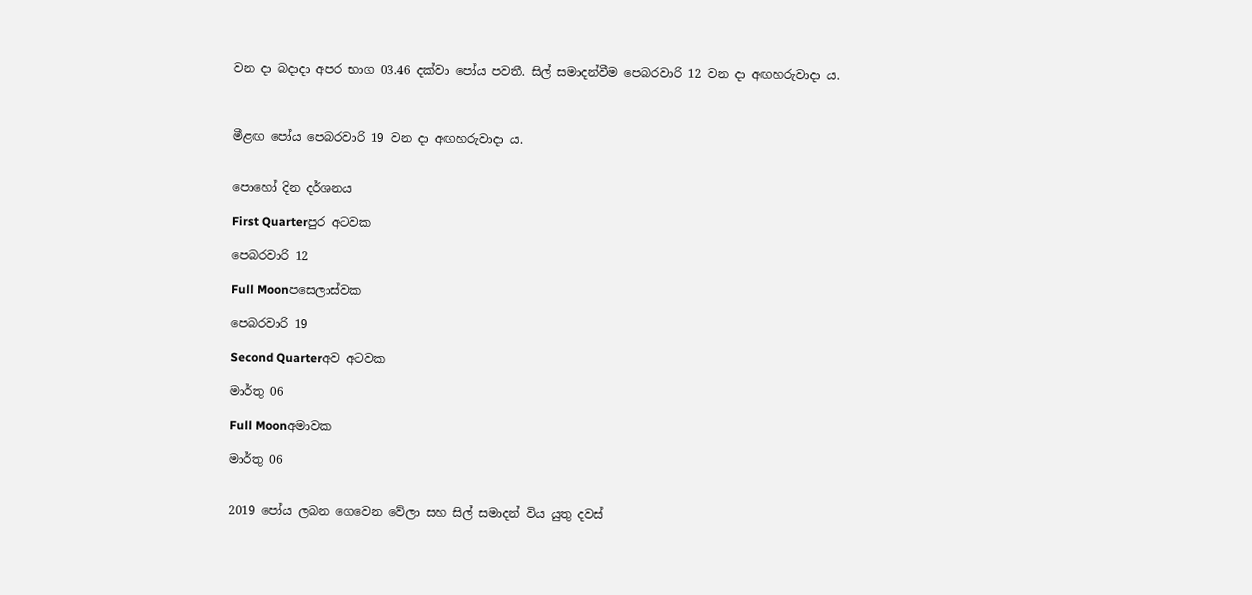වන දා බදාදා අපර භාග 03.46 දක්වා පෝය පවතී. සිල් සමාදන්වීම පෙබරවාරි 12 වන දා අඟහරුවාදා ය.



මීළඟ පෝය පෙබරවාරි 19 වන දා අඟහරුවාදා ය.


පොහෝ දින දර්ශනය

First Quarterපුර අටවක

පෙබරවාරි 12

Full Moonපසෙලාස්වක

පෙබරවාරි 19

Second Quarterඅව අටවක

මාර්තු 06

Full Moonඅමාවක

මාර්තු 06


2019 පෝය ලබන ගෙවෙන වේලා සහ සිල් සමාදන් විය යුතු දවස්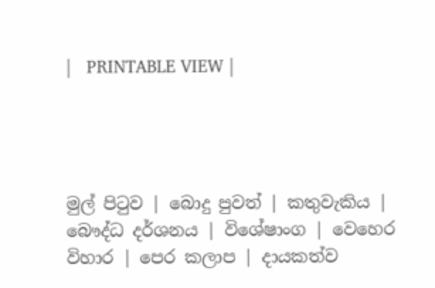|   PRINTABLE VIEW |




මුල් පිටුව | බොදු පුවත් | කතුවැකිය | බෞද්ධ දර්ශනය | විශේෂාංග | වෙහෙර විහාර | පෙර කලාප | දායකත්ව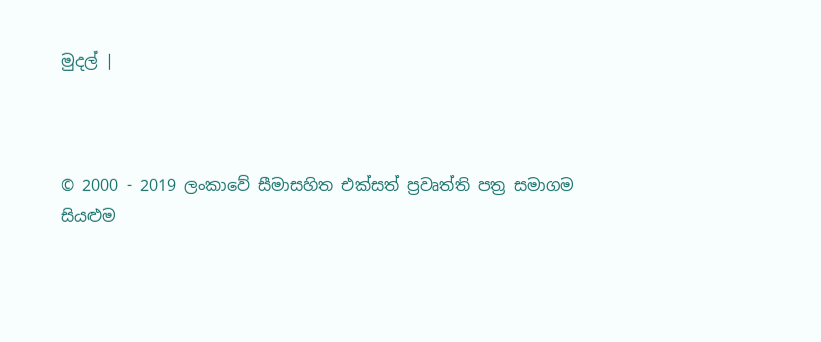මුදල් |



© 2000 - 2019 ලංකාවේ සීමාසහිත එක්සත් ප්‍රවෘත්ති පත්‍ර සමාගම
සියළුම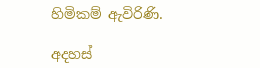හිමිකම් ඇවිරිණි.

අදහස්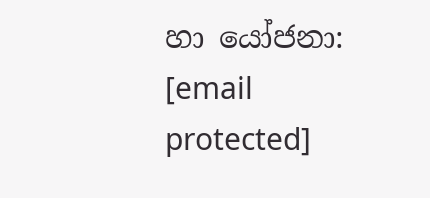හා යෝජනා: [email protected]